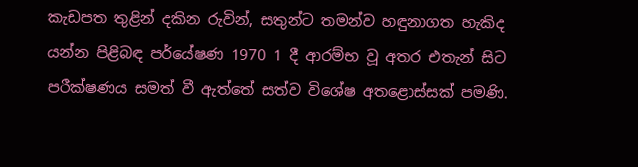කැඩපත තුළින් දකින රුවින්, සතුන්ට තමන්ව හඳුනාගත හැකිද යන්න පිළිබඳ පර්යේෂණ 1970 1 දී ආරම්භ වූ අතර එතැන් සිට පරීක්ෂණය සමත් වී ඇත්තේ සත්ව විශේෂ අතළොස්සක් පමණි.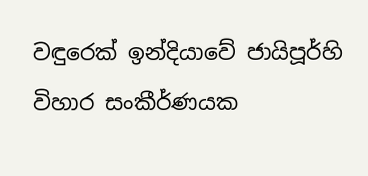වඳුරෙක් ඉන්දියාවේ ජායිපූර්හි විහාර සංකීර්ණයක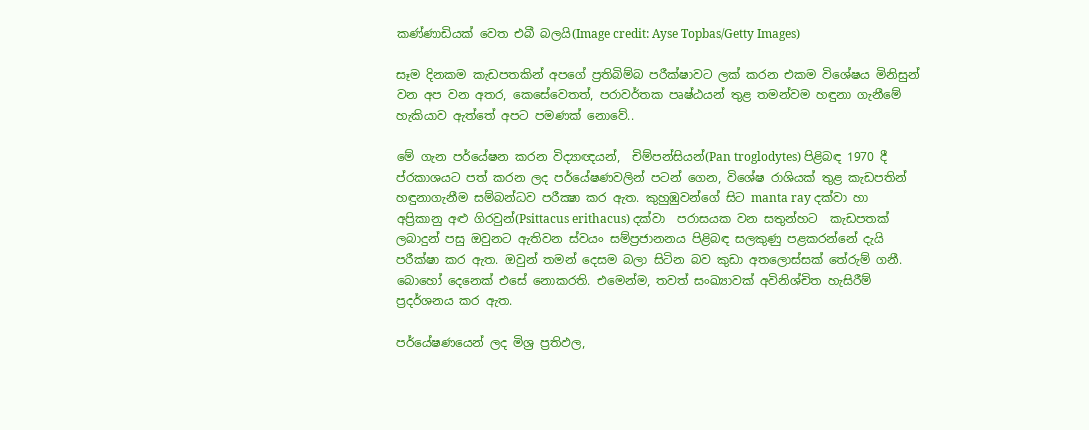කණ්ණාඩියක් වෙත එබී බලයි(Image credit: Ayse Topbas/Getty Images)

සෑම දිනකම කැඩපතකින් අපගේ ප්‍රතිබිම්බ පරීක්ෂාවට ලක් කරන එකම විශේෂය මිනිසුන් වන අප වන අතර, කෙසේවෙතත්, පරාවර්තක පෘෂ්ඨයන් තුළ තමන්වම හඳුනා ගැනීමේ හැකියාව ඇත්තේ අපට පමණක් නොවේ..

මේ ගැන පර්යේෂන කරන විද්‍යාඥයන්,  චිම්පන්සියන්(Pan troglodytes) පිළිබඳ 1970 දී ප්රකාශයට පත් කරන ලද පර්යේෂණවලින් පටන් ගෙන, විශේෂ රාශියක් තුළ කැඩපතින් හඳුනාගැනීම සම්බන්ධව පරීක්‍ෂා කර ඇත. කුහුඹුවන්ගේ සිට manta ray දක්වා හා   අප්‍රිකානු අළු ගිරවුන්(Psittacus erithacus) දක්වා  පරාසයක වන සතුන්හට  කැඩපතක් ලබාදුන් පසු ඔවුනට ඇතිවන ස්වයං සම්ප්‍රජානනය පිළිබඳ සලකුණු පළකරන්නේ දැයි පරීක්ෂා කර ඇත. ඔවුන් තමන් දෙසම බලා සිටින බව කුඩා අතලොස්සක් තේරුම් ගනී. බොහෝ දෙනෙක් එසේ නොකරති. එමෙන්ම, තවත් සංඛ්‍යාවක් අවිනිශ්චිත හැසිරීම් ප්‍රදර්ශනය කර ඇත.

පර්යේෂණයෙන් ලද මිශ්‍ර ප්‍රතිඵල,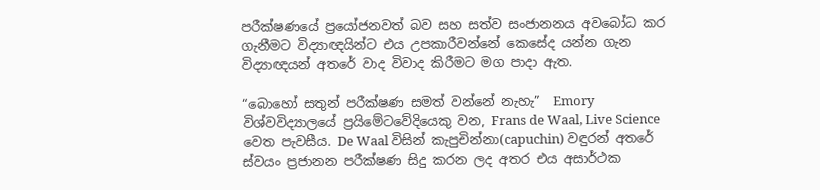පරීක්ෂණයේ ප්‍රයෝජනවත් බව සහ සත්ව සංජානනය අවබෝධ කර ගැනීමට විද්‍යාඥයින්ට එය උපකාරීවන්නේ කෙසේද යන්න ගැන විද්‍යාඥයන් අතරේ වාද විවාද කිරීමට මග පාදා ඇත.

“බොහෝ සතුන් පරීක්ෂණ සමත් වන්නේ නැහැ”  Emory විශ්වවිද්‍යාලයේ ප්‍රයිමේටවේදියෙකු වන, Frans de Waal, Live Science වෙත පැවසීය. De Waal විසින් කැපුචින්නා(capuchin) වඳුරන් අතරේ ස්වයං ප්‍රජානන පරීක්ෂණ සිදු කරන ලද අතර එය අසාර්ථක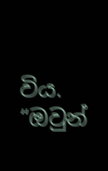විය. “ඔවුන්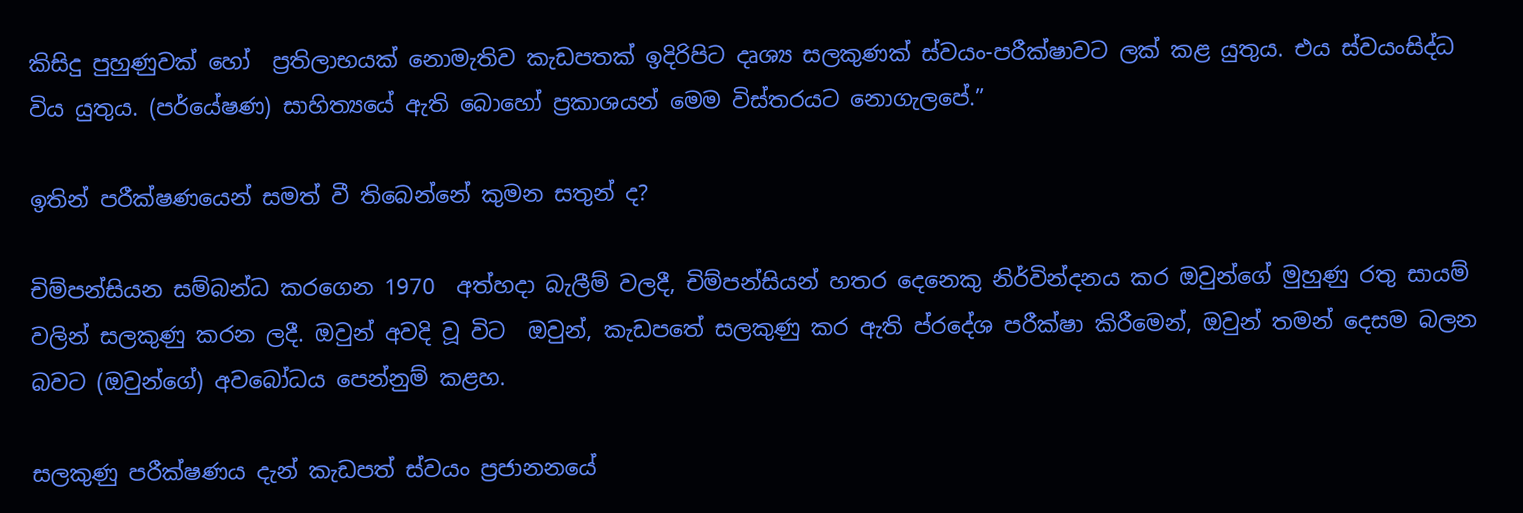කිසිදු පුහුණුවක් හෝ  ප්‍රතිලාභයක් නොමැතිව කැඩපතක් ඉදිරිපිට දෘශ්‍ය සලකුණක් ස්වයං-පරීක්ෂාවට ලක් කළ යුතුය. එය ස්වයංසිද්ධ විය යුතුය. (පර්යේෂණ) සාහිත්‍යයේ ඇති බොහෝ ප්‍රකාශයන් මෙම විස්තරයට නොගැලපේ.”

ඉතින් පරීක්ෂණයෙන් සමත් වී තිබෙන්නේ කුමන සතුන් ද?

චිම්පන්සියන සම්බන්ධ කරගෙන 1970  අත්හදා බැලීම් වලදී, චිම්පන්සියන් හතර දෙනෙකු නිර්වින්දනය කර ඔවුන්ගේ මුහුණු රතු සායම් වලින් සලකුණු කරන ලදී. ඔවුන් අවදි වූ විට  ඔවුන්, කැඩපතේ සලකුණු කර ඇති ප්රදේශ පරීක්ෂා කිරීමෙන්, ඔවුන් තමන් දෙසම බලන බවට (ඔවුන්ගේ) අවබෝධය පෙන්නුම් කළහ.

සලකුණු පරීක්ෂණය දැන් කැඩපත් ස්වයං ප්‍රජානනයේ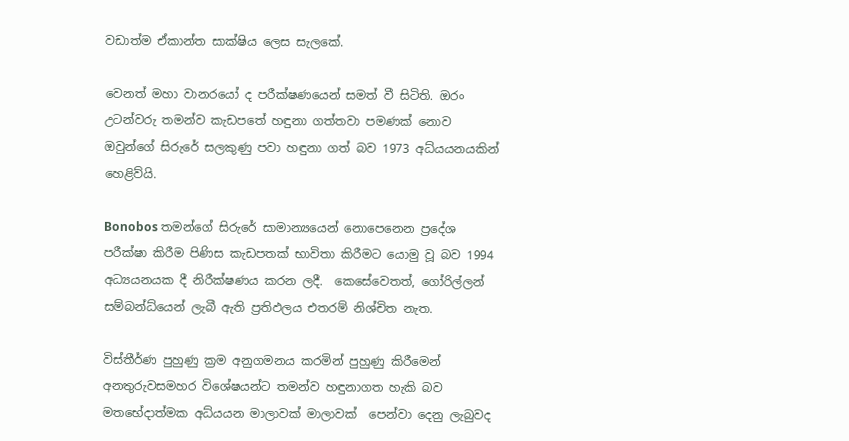වඩාත්ම ඒකාන්ත සාක්ෂිය ලෙස සැලකේ.

වෙනත් මහා වානරයෝ ද පරීක්ෂණයෙන් සමත් වී සිටිති. ඔරං උටන්වරු තමන්ව කැඩපතේ හඳුනා ගත්තවා පමණක් නොව ඔවුන්ගේ සිරුරේ සලකුණු පවා හඳුනා ගත් බව 1973 අධ්යයනයකින් හෙළිව්යි.

Bonobos තමන්ගේ සිරුරේ සාමාන්‍යයෙන් නොපෙනෙන ප්‍රදේශ පරීක්ෂා කිරීම පිණිස කැඩපතක් භාවිතා කිරීමට යොමු වූ බව 1994 අධ්‍යයනයක දී නිරීක්ෂණය කරන ලදී.  කෙසේවෙතත්, ගෝරිල්ලන් සම්බන්ධ්යෙන් ලැබී ඇති ප්‍රතිඵලය එතරම් නිශ්චිත නැත.

විස්තීර්ණ පුහුණු ක්‍රම අනුගමනය කරමින් පුහුණු කිරීමෙන් අනතුරුවසමහර විශේෂයන්ට තමන්ව හඳුනාගත හැකි බව මතභේදාත්මක අධ්යයන මාලාවක් මාලාවක්  පෙන්වා දෙනු ලැබුවද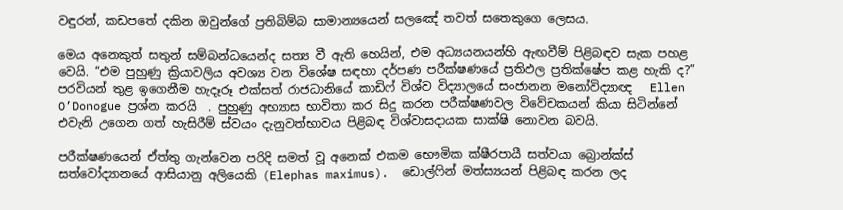වඳුරන්, කඩපතේ දකින ඔවුන්ගේ ප්‍රතිබිම්බ සාමාන්‍යයෙන් සලඤේ තවත් සතෙකුගෙ ලෙසය.

මෙය අනෙකුත් සතුන් සම්බන්ධයෙන්ද සත්‍ය වී ඇති හෙයින්, එම අධ්‍යයනයන්හි ඇඟවීම් පිළිබඳව සැක පහළ වෙයි. “එම පුහුණු ක්‍රියාවලිය අවශ්‍ය වන විශේෂ සඳහා දර්පණ පරීක්ෂණයේ ප්‍රතිඵල ප්‍රතික්ෂේප කළ හැකි ද?” පරවියන් තුළ ඉගෙනීම හැදෑරූ එක්සත් රාජධානියේ කාඩිෆ් විශ්ව විද්‍යාලයේ සංජානන මනෝවිද්‍යාඥ   Ellen O’Donogue ප්‍රශ්න කරයි  . පුහුණු අභ්‍යාස භාවිතා කර සිදු කරන පරීක්ෂණවල විවේචකයන් කියා සිටින්නේ එවැනි උගෙන ගත් හැසිරීම් ස්වයං දැනුවත්භාවය පිළිබඳ විශ්වාසදායක සාක්ෂි නොවන බවයි.

පරීක්ෂණයෙන් ඒත්තු ගැන්වෙන පරිදි සමත් වූ අනෙක් එකම භෞමික ක්ෂීරපායී සත්වයා බ්‍රොන්ක්ස් සත්වෝද්‍යානයේ ආසියානු අලියෙකි (Elephas maximus).  ඩොල්ෆින් මත්ස්‍යයන් පිළිබඳ කරන ලද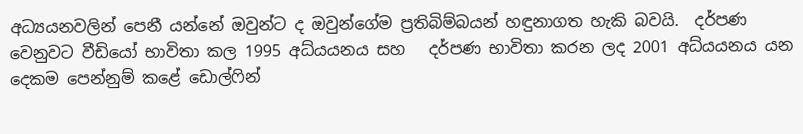අධ්‍යයනවලින් පෙනී යන්නේ ඔවුන්ට ද ඔවුන්ගේම ප්‍රතිබිම්බයන් හඳුනාගත හැකි බවයි.  දර්පණ වෙනුවට වීඩියෝ භාවිතා කල 1995 අධ්යයනය සහ   දර්පණ භාවිතා කරන ලද 2001 අධ්යයනය යන දෙකම පෙන්නුම් කළේ ඩොල්ෆින්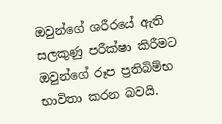ඔවුන්ගේ ශරීරයේ ඇති සලකුණු පරීක්ෂා කිරීමට ඔවුන්ගේ රූප ප්‍රතිබිම්භ භාවිතා කරන බවයි.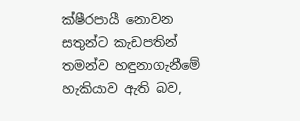ක්ෂීරපායී නොවන සතුන්ට කැඩපතින් තමන්ව හඳුනාගැනීමේ හැකියාව ඇති බව,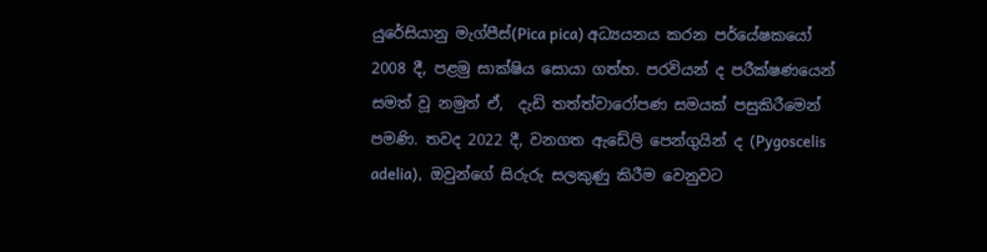යුරේසියානු මැග්පීස්(Pica pica) අධ්‍යයනය කරන පර්යේෂකයෝ 2008 දී, පළමු සාක්ෂිය සොයා ගත්හ. පරවියන් ද පරීක්ෂණයෙන් සමත් වූ නමුත් ඒ,  දැඩි තත්ත්වාරෝපණ සමයක් පසුකිරීමෙන් පමණි. තවද 2022 දී, වනගත ඇඩේලි පෙන්ගුයින් ද (Pygoscelis adelia),  ඔවුන්ගේ සිරුරු සලකුණු කිරීම වෙනුවට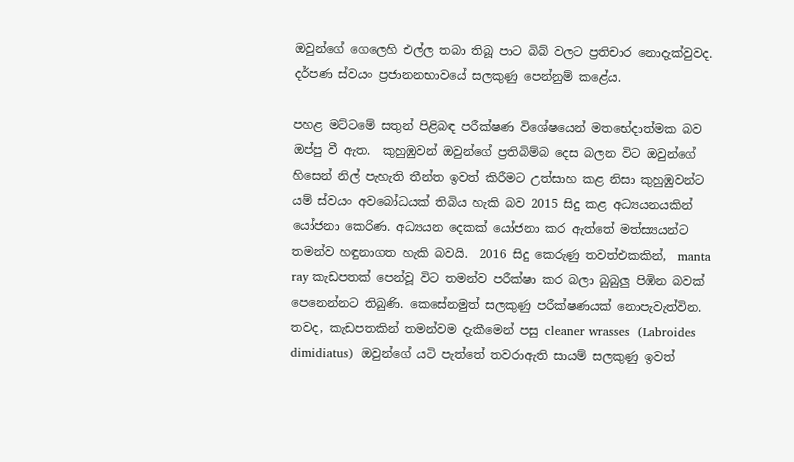ඔවුන්ගේ ගෙලෙහි එල්ල තබා තිබූ පාට බිබ් වලට ප්‍රතිචාර නොදැක්වුවද.  දර්පණ ස්වයං ප්‍රජානනභාවයේ සලකුණු පෙන්නුම් කළේය.

පහළ මට්ටමේ සතුන් පිළිබඳ පරීක්ෂණ විශේෂයෙන් මතභේදාත්මක බව ඔප්පු වී ඇත.  කුහුඹුවන් ඔවුන්ගේ ප්‍රතිබිම්බ දෙස බලන විට ඔවුන්ගේ හිසෙන් නිල් පැහැති තීන්ත ඉවත් කිරීමට උත්සාහ කළ නිසා කුහුඹුවන්ට යම් ස්වයං අවබෝධයක් තිබිය හැකි බව 2015 සිදු කළ අධ්‍යයනයකින් යෝජනා කෙරිණ. අධ්‍යයන දෙකක් යෝජනා කර ඇත්තේ මත්ස්‍යයන්ට තමන්ව හඳුනාගත හැකි බවයි.  2016 සිදු කෙරුණු තවත්එකකින්,  manta ray කැඩපතක් පෙන්වූ විට තමන්ව පරීක්ෂා කර බලා බුබුලු පිඹින බවක් පෙනෙන්නට තිබුණි. කෙසේනමුත් සලකුණු පරීක්ෂණයක් නොපැවැත්වින. තවද, කැඩපතකින් තමන්වම දැකීමෙන් පසු cleaner wrasses  (Labroides dimidiatus)  ඔවුන්ගේ යටි පැත්තේ තවරාඇති සායම් සලකුණු ඉවත්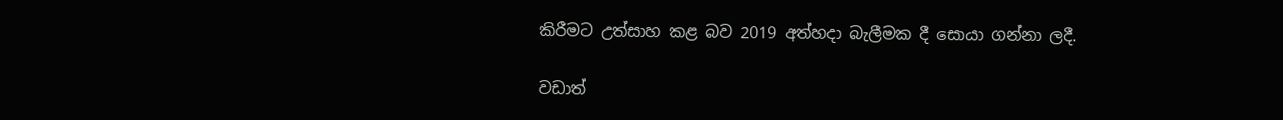කිරීමට උත්සාහ කළ බව 2019 අත්හදා බැලීමක දී සොයා ගන්නා ලදී.

වඩාත්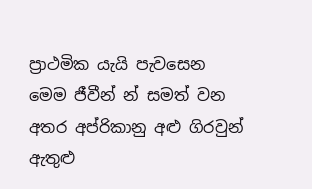ප්‍රාථමික යැයි පැවසෙන මෙම ජීවීන් න් සමත් වන අතර අප්රිකානු අළු ගිරවුන් ඇතුළු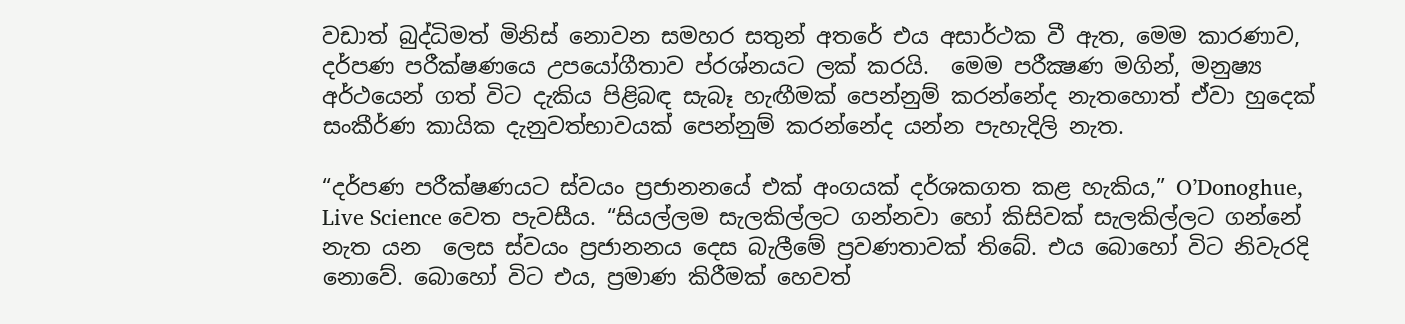වඩාත් බුද්ධිමත් මිනිස් නොවන සමහර සතුන් අතරේ එය අසාර්ථක වී ඇත, මෙම කාරණාව, දර්පණ පරීක්ෂණයෙ උපයෝගීතාව ප්රශ්නයට ලක් කරයි.  මෙම පරීක්‍ෂණ මගින්, මනුෂ්‍ය අර්ථයෙන් ගත් විට දැකිය පිළිබඳ සැබෑ හැඟීමක් පෙන්නුම් කරන්නේද නැතහොත් ඒවා හුදෙක් සංකීර්ණ කායික දැනුවත්භාවයක් පෙන්නුම් කරන්නේද යන්න පැහැදිලි නැත.

“දර්පණ පරීක්ෂණයට ස්වයං ප්‍රජානනයේ එක් අංගයක් දර්ශකගත කළ හැකිය,” O’Donoghue, Live Science වෙත පැවසීය. “සියල්ලම සැලකිල්ලට ගන්නවා හෝ කිසිවක් සැලකිල්ලට ගන්නේ නැත යන  ලෙස ස්වයං ප්‍රජානනය දෙස බැලීමේ ප්‍රවණතාවක් තිබේ. එය බොහෝ විට නිවැරදි නොවේ. බොහෝ විට එය, ප්‍රමාණ කිරීමක් හෙවත්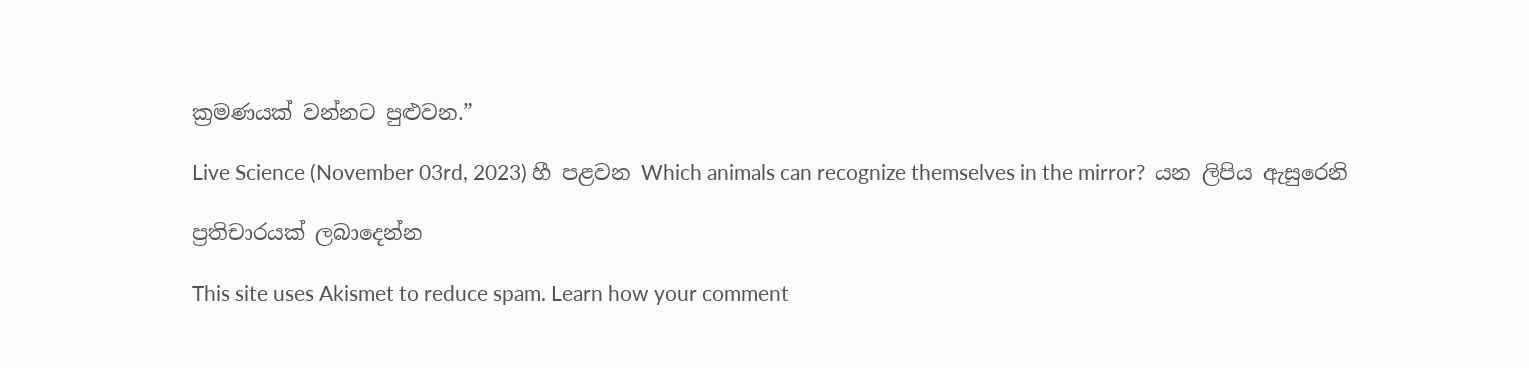ක්‍රමණයක් වන්නට පුළුවන.”

Live Science (November 03rd, 2023) හී පළවන Which animals can recognize themselves in the mirror?  යන ලිපිය ඇසුරෙනි

ප්‍රතිචාරයක් ලබාදෙන්න

This site uses Akismet to reduce spam. Learn how your comment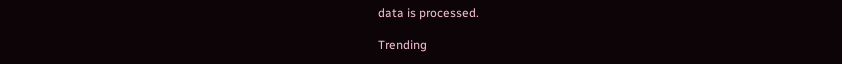data is processed.

Trending